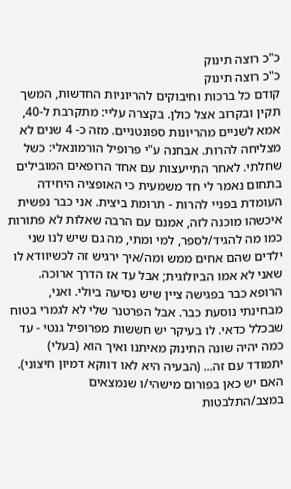כ"כ רוצה תינוק
כ"כ רוצה תינוק
קודם כל ברכות וחיבוקים להריוניות החדשות, המשך תקין ובקרוב אצל כולן. בקצרה עליי: מתקרבת ל-40, אמא לשניים מהריונות ספונטניים. מזה כ- 4 שנים לא מצליחה להרות. אבחנה ע"י פרופיל הורמונאלי: כשל שחלתי. לאחר התייעצות עם אחד הרופאים המובילים בתחום נאמר לי חד משמעית כי האופציה היחידה העומדת בפניי להרות - תרומת ביצית. אני כבר נפשית איכשהו מוכנה לזה, אמנם עם הרבה שאלות לא פתורות כמו מה להגיד/לספר, למי ומתי, מה גם שיש לנו שני ילדים שהם אחים ממש ומה/איך ירגיש זה לכשיוודא לו שאני לא אמו הביולוגית; אבל עד אז הדרך ארוכה. הרופא כבר בפגישה ציין שיש נסיעה ביולי. ואני, מבחינתי נוסעת כבר. אבל הפרטנר שלי לא לגמרי בטוח שבכלל כדאי. לו בעיקר יש חששות מפרופיל גנטי - עד כמה יהיה שונה התינוק מאיתנו ואיך הוא (בעלי) יתמודד עם זה... (הבעיה היא לאו דווקא דמיון חיצוני). האם יש כאן בפורום מישהי/ו שנמצאים במצב/התלבטות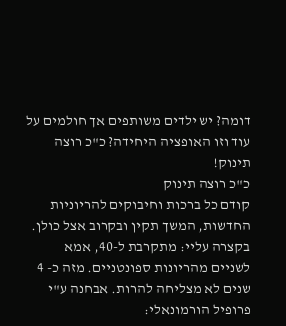דומה? יש ילדים משותפים אך חולמים על עוד וזו האופציה היחידה? כ"כ רוצה תינוק!
כ"כ רוצה תינוק
קודם כל ברכות וחיבוקים להריוניות החדשות, המשך תקין ובקרוב אצל כולן. בקצרה עליי: מתקרבת ל-40, אמא לשניים מהריונות ספונטניים. מזה כ- 4 שנים לא מצליחה להרות. אבחנה ע"י פרופיל הורמונאלי: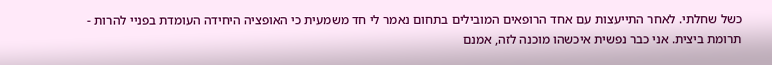כשל שחלתי. לאחר התייעצות עם אחד הרופאים המובילים בתחום נאמר לי חד משמעית כי האופציה היחידה העומדת בפניי להרות - תרומת ביצית. אני כבר נפשית איכשהו מוכנה לזה, אמנם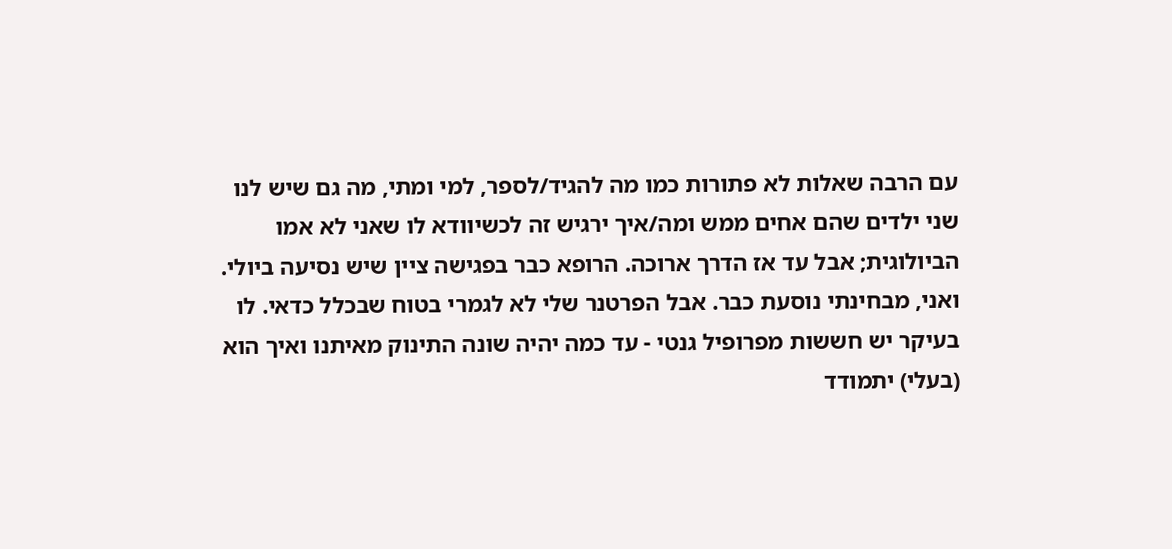עם הרבה שאלות לא פתורות כמו מה להגיד/לספר, למי ומתי, מה גם שיש לנו שני ילדים שהם אחים ממש ומה/איך ירגיש זה לכשיוודא לו שאני לא אמו הביולוגית; אבל עד אז הדרך ארוכה. הרופא כבר בפגישה ציין שיש נסיעה ביולי. ואני, מבחינתי נוסעת כבר. אבל הפרטנר שלי לא לגמרי בטוח שבכלל כדאי. לו בעיקר יש חששות מפרופיל גנטי - עד כמה יהיה שונה התינוק מאיתנו ואיך הוא (בעלי) יתמודד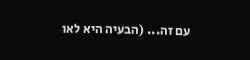עם זה... (הבעיה היא לאו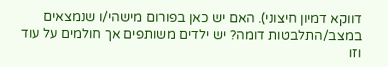דווקא דמיון חיצוני). האם יש כאן בפורום מישהי/ו שנמצאים במצב/התלבטות דומה? יש ילדים משותפים אך חולמים על עוד וזו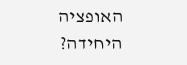האופציה היחידה?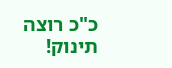כ"כ רוצה תינוק!